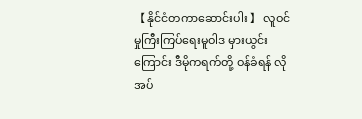【 နိုင်ငံတကာဆောင်းပါး 】 လူဝင်မှုကြီးကြပ်ရေးမူဝါဒ မှားယွင်းကြောင်း ဒီမိုကရက်တို့ ဝန်ခံရန် လိုအပ်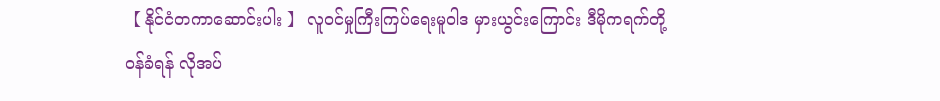【 နိုင်ငံတကာဆောင်းပါး 】 လူဝင်မှုကြီးကြပ်ရေးမူဝါဒ မှားယွင်းကြောင်း ဒီမိုကရက်တို့ ဝန်ခံရန် လိုအပ်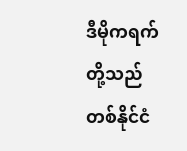ဒီမိုကရက်တို့သည် တစ်နိုင်ငံ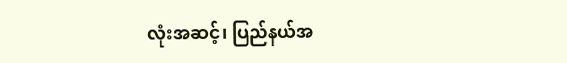လုံးအဆင့်၊ ပြည်နယ်အ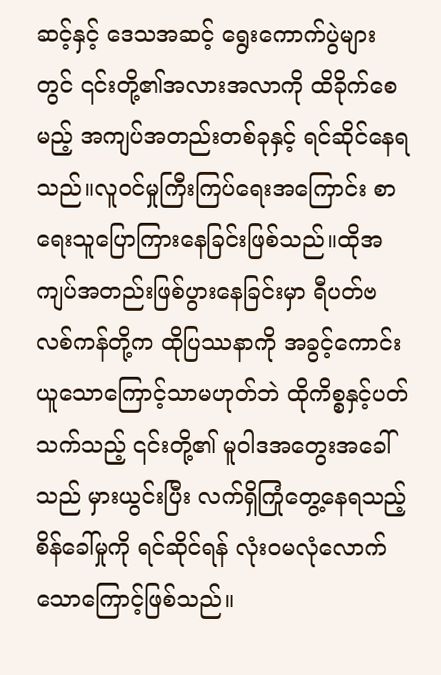ဆင့်နှင့် ဒေသအဆင့် ရွေးကောက်ပွဲများတွင် ၎င်းတို့၏အလားအလာကို ထိခိုက်စေမည့် အကျပ်အတည်းတစ်ခုနှင့် ရင်ဆိုင်နေရသည်။လူဝင်မှုကြီးကြပ်ရေးအကြောင်း စာရေးသူပြောကြားနေခြင်းဖြစ်သည်။ထိုအကျပ်အတည်းဖြစ်ပွားနေခြင်းမှာ ရီပတ်ဗလစ်ကန်တို့က ထိုပြဿနာကို အခွင့်ကောင်းယူသောကြောင့်သာမဟုတ်ဘဲ ထိုကိစ္စနှင့်ပတ်သက်သည့် ၎င်းတို့၏ မူဝါဒအတွေးအခေါ်သည် မှားယွင်းပြီး လက်ရှိကြုံတွေ့နေရသည့် စိန်ခေါ်မှုကို ရင်ဆိုင်ရန် လုံးဝမလုံလောက်သောကြောင့်ဖြစ်သည်။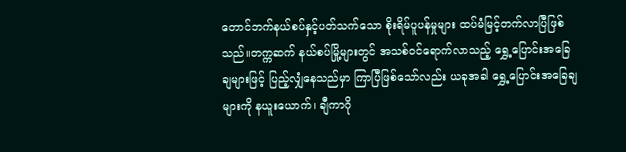တောင်ဘက်နယ်စပ်နှင့်ပတ်သက်သော စိုးရိမ်ပူပန်မှုများ ထပ်မံမြင့်တက်လာပြီဖြစ်သည်။တက္ကဆက် နယ်စပ်မြို့များတွင် အသစ်ဝင်ရောက်လာသည့် ရွှေ့ပြောင်းအခြေချများဖြင့် ပြည့်လျှံနေသည်မှာ ကြာပြီဖြစ်သော်လည်း ယခုအခါ ရွှေ့ပြောင်းအခြေချများကို နယူးယောက်၊ ချီကာဂို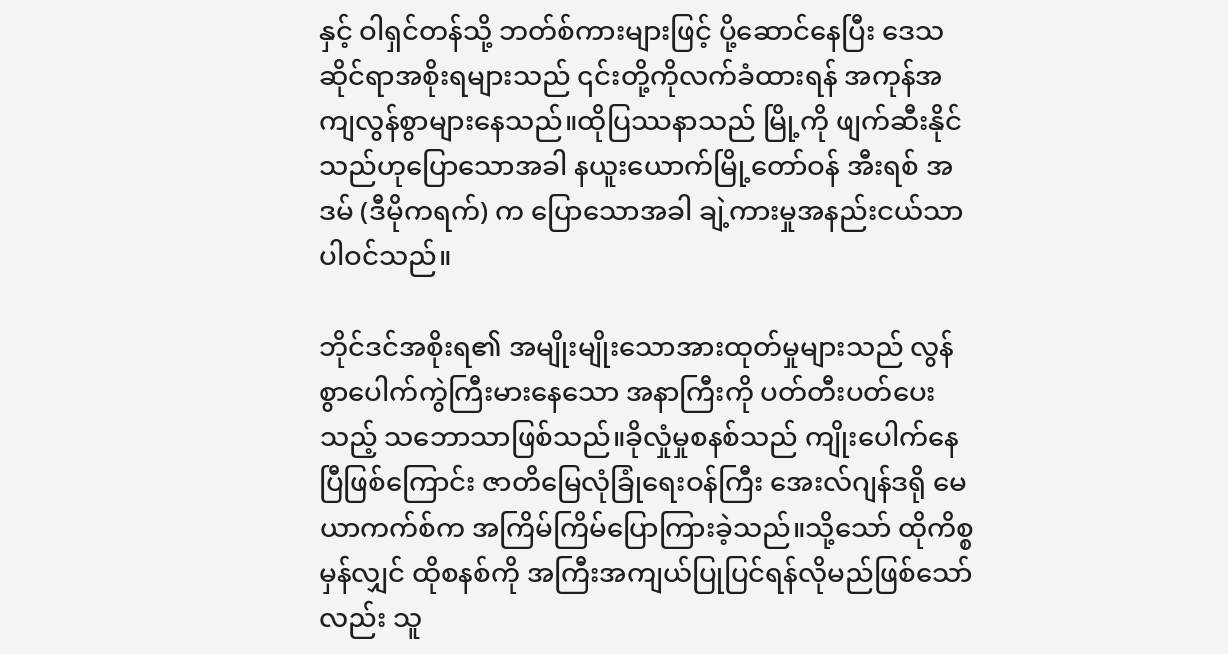နှင့် ဝါရှင်တန်သို့ ဘတ်စ်ကားများဖြင့် ပို့ဆောင်နေပြီး ဒေသဆိုင်ရာအစိုးရများသည် ၎င်းတို့ကိုလက်ခံထားရန် အကုန်အကျလွန်စွာများနေသည်။ထိုပြဿနာသည် မြို့ကို ဖျက်ဆီးနိုင်သည်ဟုပြောသောအခါ နယူးယောက်မြို့တော်ဝန် အီးရစ် အဒမ် (ဒီမိုကရက်) က ပြောသောအခါ ချဲ့ကားမှုအနည်းငယ်သာပါဝင်သည်။

ဘိုင်ဒင်အစိုးရ၏ အမျိုးမျိုးသောအားထုတ်မှုများသည် လွန်စွာပေါက်ကွဲကြီးမားနေသော အနာကြီးကို ပတ်တီးပတ်ပေးသည့် သဘောသာဖြစ်သည်။ခိုလှုံမှုစနစ်သည် ကျိုးပေါက်နေပြီဖြစ်ကြောင်း ဇာတိမြေလုံခြုံရေးဝန်ကြီး အေးလ်ဂျန်ဒရို မေယာကက်စ်က အကြိမ်ကြိမ်ပြောကြားခဲ့သည်။သို့သော် ထိုကိစ္စမှန်လျှင် ထိုစနစ်ကို အကြီးအကျယ်ပြုပြင်ရန်လိုမည်ဖြစ်သော်လည်း သူ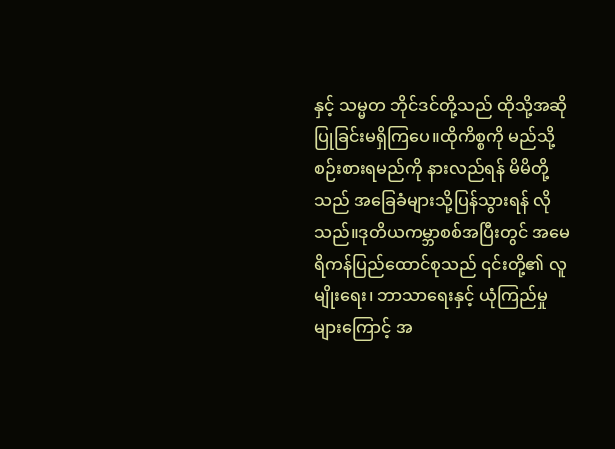နှင့် သမ္မတ ဘိုင်ဒင်တို့သည် ထိုသို့အဆိုပြုခြင်းမရှိကြပေ။ထိုကိစ္စကို မည်သို့စဉ်းစားရမည်ကို နားလည်ရန် မိမိတို့သည် အခြေခံများသို့ပြန်သွားရန် လိုသည်။ဒုတိယကမ္ဘာစစ်အပြီးတွင် အမေရိကန်ပြည်ထောင်စုသည် ၎င်းတို့၏ လူမျိုးရေး၊ ဘာသာရေးနှင့် ယုံကြည်မှုများကြောင့် အ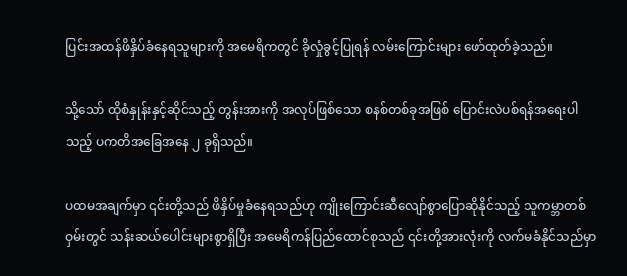ပြင်းအထန်ဖိနှိပ်ခံနေရသူများကို အမေရိကတွင် ခိုလှုံခွင့်ပြုရန် လမ်းကြောင်းများ ဖော်ထုတ်ခဲ့သည်။

သို့သော် ထိုစံနှုန်းနှင့်ဆိုင်သည့် တွန်းအားကို အလုပ်ဖြစ်သော စနစ်တစ်ခုအဖြစ် ပြောင်းလဲပစ်ရန်အရေးပါသည့် ပကတိအခြေအနေ ၂ ခုရှိသည်။

ပထမအချက်မှာ ၎င်းတို့သည် ဖိနှိပ်မှုခံနေရသည်ဟု ကျိုးကြောင်းဆီလျော်စွာပြောဆိုနိုင်သည့် သူကမ္ဘာတစ်ဝှမ်းတွင် သန်းဆယ်ပေါင်းများစွာရှိပြီး အမေရိကန်ပြည်ထောင်စုသည် ၎င်းတို့အားလုံးကို လက်မခံနိုင်သည်မှာ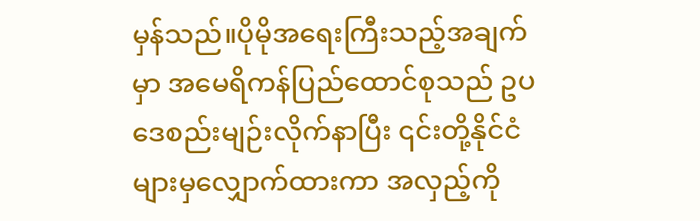မှန်သည်။ပိုမိုအရေးကြီးသည့်အချက်မှာ အမေရိကန်ပြည်ထောင်စုသည် ဥပဒေစည်းမျဉ်းလိုက်နာပြီး ၎င်းတို့နိုင်ငံများမှလျှောက်ထားကာ အလှည့်ကို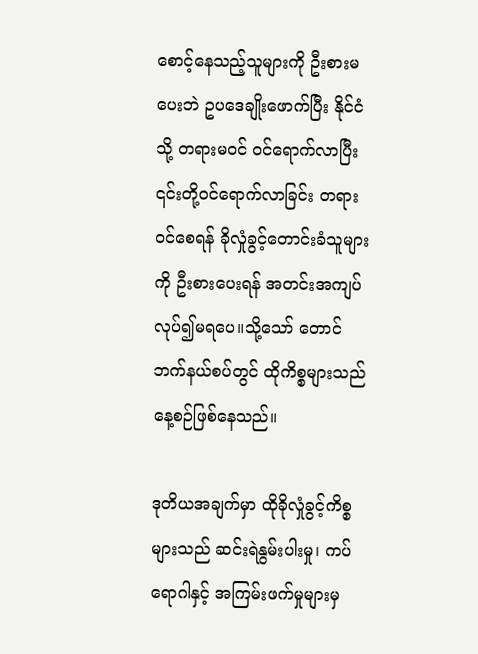စောင့်နေသည့်သူများကို ဦးစားမပေးဘဲ ဥပဒေချိုးဖောက်ပြီး နိုင်ငံသို့ တရားမဝင် ဝင်ရောက်လာပြီး ၎င်းတို့ဝင်ရောက်လာခြင်း တရားဝင်စေရန် ခိုလှုံခွင့်တောင်းခံသူများကို ဦးစားပေးရန် အတင်းအကျပ်လုပ်၍မရပေ။သို့သော် တောင်ဘက်နယ်စပ်တွင် ထိုကိစ္စများသည် နေ့စဉ်ဖြစ်နေသည်။

ဒုတိယအချက်မှာ ထိုခိုလှုံခွင့်ကိစ္စများသည် ဆင်းရဲနွမ်းပါးမှု၊ ကပ်ရောဂါနှင့် အကြမ်းဖက်မှုများမှ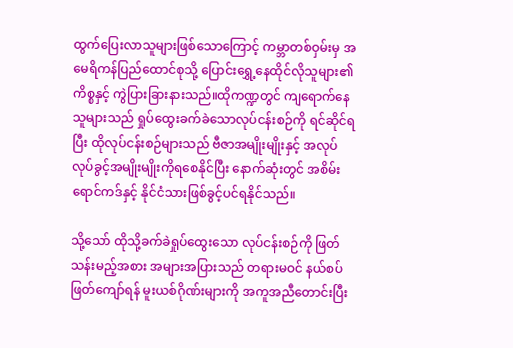ထွက်ပြေးလာသူများဖြစ်သောကြောင့် ကမ္ဘာတစ်ဝှမ်းမှ အမေရိကန်ပြည်ထောင်စုသို့ ပြောင်းရွှေ့နေထိုင်လိုသူများ၏ ကိစ္စနှင့် ကွဲပြားခြားနားသည်။ထိုကဏ္ဍတွင် ကျရောက်နေသူများသည် ရှုပ်ထွေးခက်ခဲသောလုပ်ငန်းစဉ်ကို ရင်ဆိုင်ရပြီး ထိုလုပ်ငန်းစဉ်များသည် ဗီဇာအမျိုးမျိုးနှင့် အလုပ်လုပ်ခွင့်အမျိုးမျိုးကိုရစေနိုင်ပြီး နောက်ဆုံးတွင် အစိမ်းရောင်ကဒ်နှင့် နိုင်ငံသားဖြစ်ခွင့်ပင်ရနိုင်သည်။

သို့သော် ထိုသို့ခက်ခဲရှုပ်ထွေးသော လုပ်ငန်းစဉ်ကို ဖြတ်သန်းမည့်အစား အများအပြားသည် တရားမဝင် နယ်စပ်ဖြတ်ကျော်ရန် မူးယစ်ဂိုဏ်းများကို အကူအညီတောင်းပြီး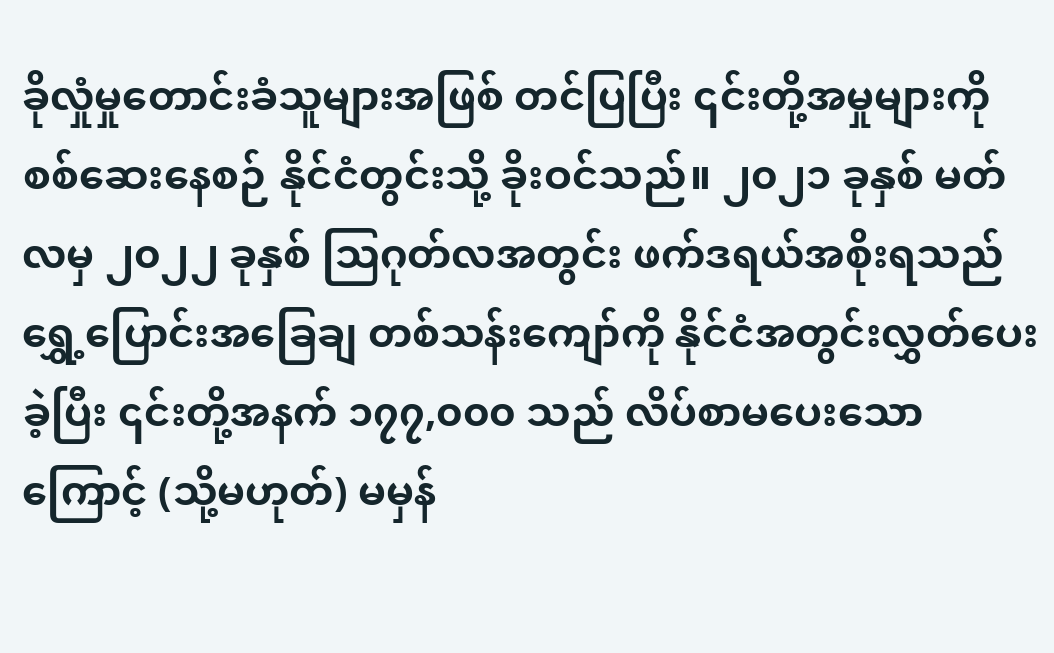ခိုလှုံမှုတောင်းခံသူများအဖြစ် တင်ပြပြီး ၎င်းတို့အမှုများကို စစ်ဆေးနေစဉ် နိုင်ငံတွင်းသို့ ခိုးဝင်သည်။ ၂၀၂၁ ခုနှစ် မတ်လမှ ၂၀၂၂ ခုနှစ် သြဂုတ်လအတွင်း ဖက်ဒရယ်အစိုးရသည် ရွှေ့ပြောင်းအခြေချ တစ်သန်းကျော်ကို နိုင်ငံအတွင်းလွှတ်ပေးခဲ့ပြီး ၎င်းတို့အနက် ၁၇၇,၀၀၀ သည် လိပ်စာမပေးသောကြောင့် (သို့မဟုတ်) မမှန်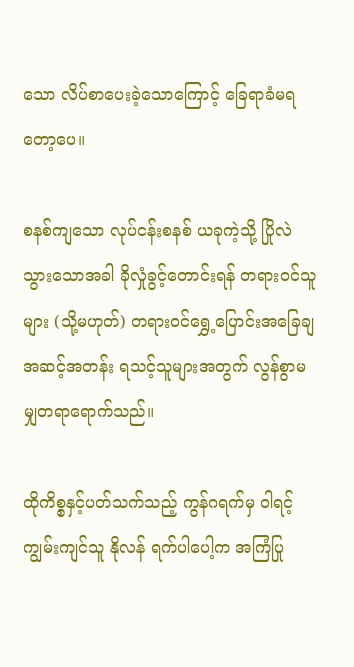သော လိပ်စာပေးခဲ့သောကြောင့် ခြေရာခံမရတော့ပေ။

စနစ်ကျသော လုပ်ငန်းစနစ် ယခုကဲ့သို့ ပြိုလဲသွားသောအခါ ခိုလှုံခွင့်တောင်းရန် တရားဝင်သူများ (သို့မဟုတ်) တရားဝင်ရွှေ့ပြောင်းအခြေချအဆင့်အတန်း ရသင့်သူများအတွက် လွန်စွာမမျှတရာရောက်သည်။

ထိုကိစ္စနှင့်ပတ်သက်သည့် ကွန်ဂရက်မှ ဝါရင့်ကျွမ်းကျင်သူ နိုလန် ရက်ပါပေါ့က အကြံပြု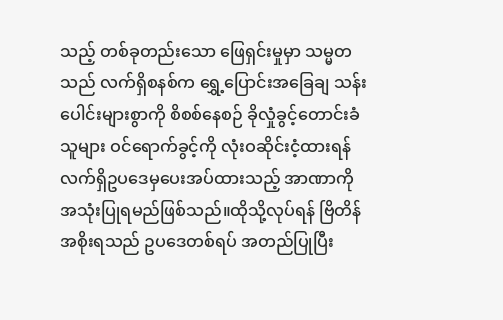သည့် တစ်ခုတည်းသော ဖြေရှင်းမှုမှာ သမ္မတသည် လက်ရှိစနစ်က ရွှေ့ပြောင်းအခြေချ သန်းပေါင်းများစွာကို စိစစ်နေစဉ် ခိုလှုံခွင့်တောင်းခံသူများ ဝင်ရောက်ခွင့်ကို လုံးဝဆိုင်းငံ့ထားရန် လက်ရှိဥပဒေမှပေးအပ်ထားသည့် အာဏာကို အသုံးပြုရမည်ဖြစ်သည်။ထိုသို့လုပ်ရန် ဗြိတိန်အစိုးရသည် ဥပဒေတစ်ရပ် အတည်ပြုပြီး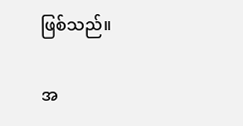ဖြစ်သည်။

အ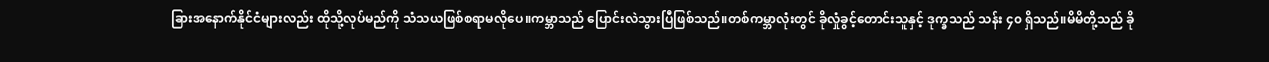ခြားအနောက်နိုင်ငံများလည်း ထိုသို့လုပ်မည်ကို သံသယဖြစ်စရာမလိုပေ။ကမ္ဘာသည် ပြောင်းလဲသွားပြီဖြစ်သည်။တစ်ကမ္ဘာလုံးတွင် ခိုလှုံခွင့်တောင်းသူနှင့် ဒုက္ခသည် သန်း ၄၀ ရှိသည်။မိမိတို့သည် ခို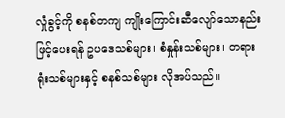လှုံခွင့်ကို စနစ်တကျ ကျိုးကြောင်းဆီလျော်သောနည်းဖြင့်ပေးရန် ဥပဒေသစ်များ၊ စံနှုန်းသစ်များ၊ တရားရုံးသစ်များနှင့် စနစ်သစ်များ လိုအပ်သည်။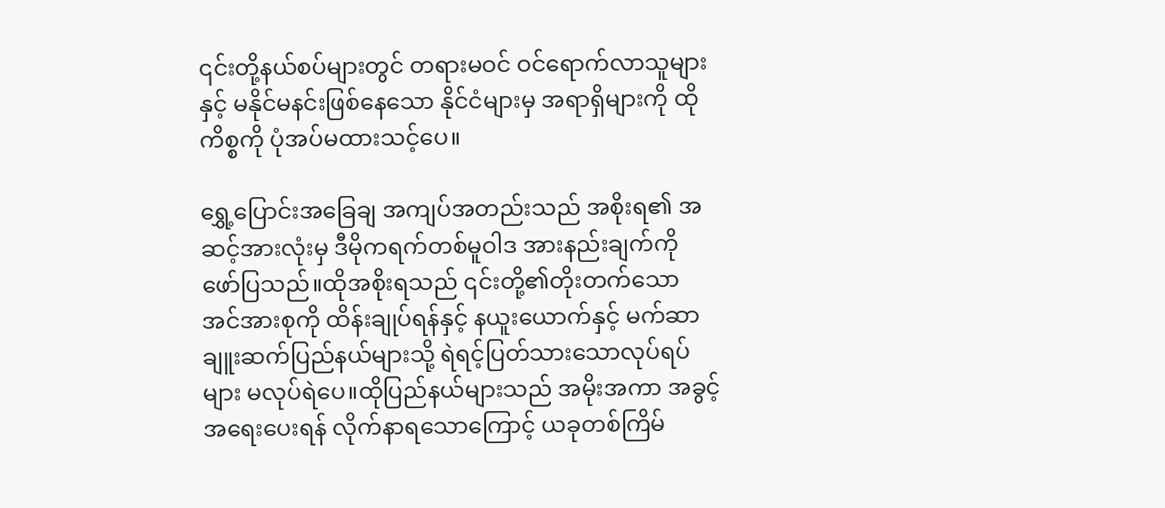၎င်းတို့နယ်စပ်များတွင် တရားမဝင် ဝင်ရောက်လာသူများနှင့် မနိုင်မနင်းဖြစ်နေသော နိုင်ငံများမှ အရာရှိများကို ထိုကိစ္စကို ပုံအပ်မထားသင့်ပေ။

ရွှေ့ပြောင်းအခြေချ အကျပ်အတည်းသည် အစိုးရ၏ အဆင့်အားလုံးမှ ဒီမိုကရက်တစ်မူဝါဒ အားနည်းချက်ကို ဖော်ပြသည်။ထိုအစိုးရသည် ၎င်းတို့၏တိုးတက်သော အင်အားစုကို ထိန်းချုပ်ရန်နှင့် နယူးယောက်နှင့် မက်ဆာချူးဆက်ပြည်နယ်များသို့ ရဲရင့်ပြတ်သားသောလုပ်ရပ်များ မလုပ်ရဲပေ။ထိုပြည်နယ်များသည် အမိုးအကာ အခွင့်အရေးပေးရန် လိုက်နာရသောကြောင့် ယခုတစ်ကြိမ်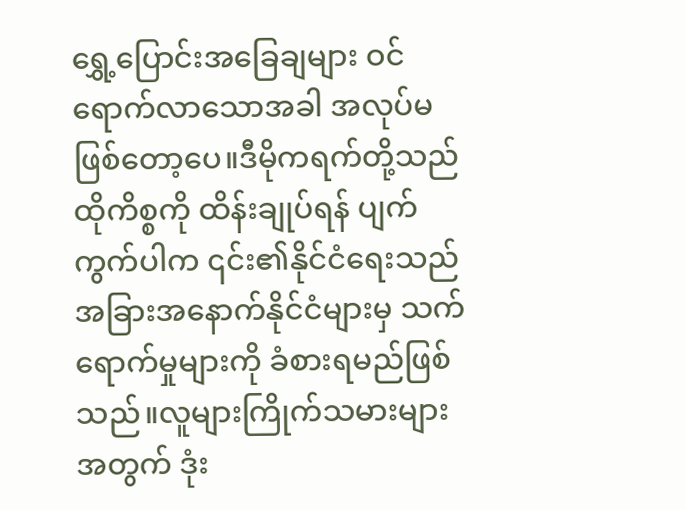ရွှေ့ပြောင်းအခြေချများ ဝင်ရောက်လာသောအခါ အလုပ်မဖြစ်တော့ပေ။ဒီမိုကရက်တို့သည် ထိုကိစ္စကို ထိန်းချုပ်ရန် ပျက်ကွက်ပါက ၎င်း၏နိုင်ငံရေးသည် အခြားအနောက်နိုင်ငံများမှ သက်ရောက်မှုများကို ခံစားရမည်ဖြစ်သည်။လူများကြိုက်သမားများအတွက် ဒုံး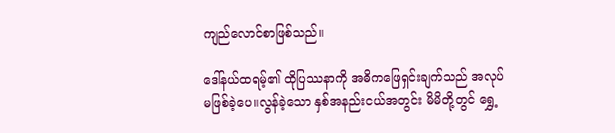ကျည်လောင်စာဖြစ်သည်။

ဒေါ်နယ်ထရမ့်၏ ထိုပြဿနာကို အဓိကဖြေရှင်းချက်သည် အလုပ်မဖြစ်ခဲ့ပေ။လွန်ခဲ့သော နှစ်အနည်းငယ်အတွင်း မိမိတို့တွင် ရွှေ့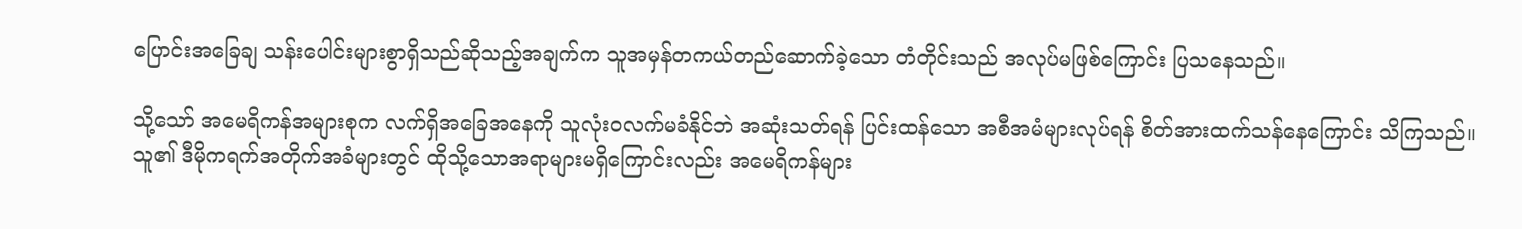ပြောင်းအခြေချ သန်းပေါင်းများစွာရှိသည်ဆိုသည့်အချက်က သူအမှန်တကယ်တည်ဆောက်ခဲ့သော တံတိုင်းသည် အလုပ်မဖြစ်ကြောင်း ပြသနေသည်။

သို့သော် အမေရိကန်အများစုက လက်ရှိအခြေအနေကို သူလုံးဝလက်မခံနိုင်ဘဲ အဆုံးသတ်ရန် ပြင်းထန်သော အစီအမံများလုပ်ရန် စိတ်အားထက်သန်နေကြောင်း သိကြသည်။သူ၏ ဒီမိုကရက်အတိုက်အခံများတွင် ထိုသို့သောအရာများမရှိကြောင်းလည်း အမေရိကန်များ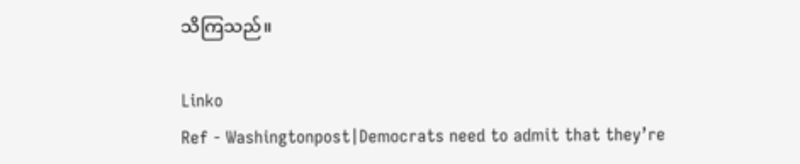သိကြသည်။

Linko
Ref - Washingtonpost|Democrats need to admit that they’re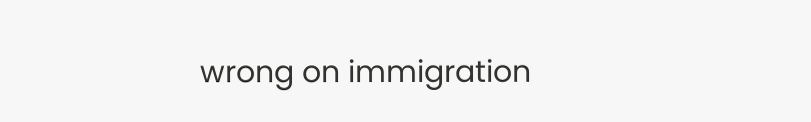wrong on immigration